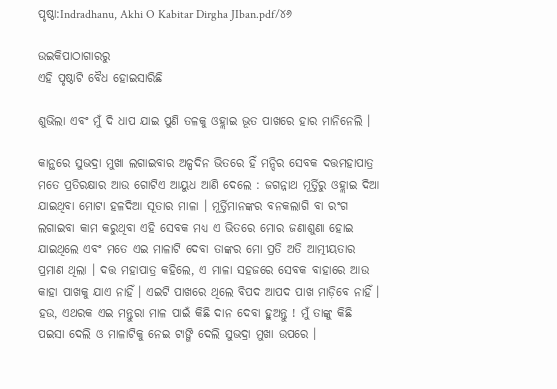ପୃଷ୍ଠା:Indradhanu, Akhi O Kabitar Dirgha JIban.pdf/୪୬

ଉଇକିପାଠାଗାର‌ରୁ
ଏହି ପୃଷ୍ଠାଟି ବୈଧ ହୋଇସାରିଛି

ଶୁଭିଲା ଏବଂ ମୁଁ ଦି ଧାପ ଯାଇ ପୁଣି ତଳକୁ ଓହ୍ଲାଇ ଭୂତ ପାଖରେ ହାର ମାନିନେଲି ।

କାନ୍ଥରେ ସୁଭଦ୍ରା ମୁଖା ଲଗାଇବାର ଅଳ୍ପଦିନ ଭିତରେ ହିଁ ମନ୍ଦିର ସେବକ ଦତ୍ତମହାପାତ୍ର ମତେ ପ୍ରତିରକ୍ଷାର ଆଉ ଗୋଟିଏ ଆୟୁଧ ଆଣି ଦେଲେ : ଜଗନ୍ନାଥ ମୂର୍ତ୍ତିରୁ ଓହ୍ଲାଇ ଦିଆ ଯାଇଥିବା ମୋଟା ହଳଦିଆ ସୂତାର ମାଳା । ମୂର୍ତ୍ତିମାନଙ୍କର ବନକଲାଗି ବା ରଂଗ ଲଗାଇବା କାମ କରୁଥିବା ଏହି ସେବକ ମଧ୍ୟ ଏ ଭିତରେ ମୋର ଜଣାଶୁଣା ହୋଇ ଯାଇଥିଲେ ଏବଂ ମତେ ଏଇ ମାଳାଟି ଦେବା ତାଙ୍କର ମୋ ପ୍ରତି ଅତି ଆତ୍ମୀୟତାର ପ୍ରମାଣ ଥିଲା । ଦତ୍ତ ମହାପାତ୍ର କହିଲେ, ଏ ମାଳା ସହଜରେ ସେବକ ବାହାରେ ଆଉ କାହା ପାଖକୁ ଯାଏ ନାହିଁ । ଏଇଟି ପାଖରେ ଥିଲେ ବିପଦ ଆପଦ ପାଖ ମାଡ଼ିବେ ନାହିଁ । ହଉ, ଏଥରକ ଏଇ ମନ୍ତୁରା ମାଳ ପାଇଁ କିଛି ଦାନ ଦେବା ହୁଅନ୍ତୁ ! ମୁଁ ତାଙ୍କୁ କିଛି ପଇସା ଦେଲି ଓ ମାଳାଟିକୁ ନେଇ ଟାଙ୍ଗି ଦେଲି ସୁଭଦ୍ରା ମୁଖା ଉପରେ ।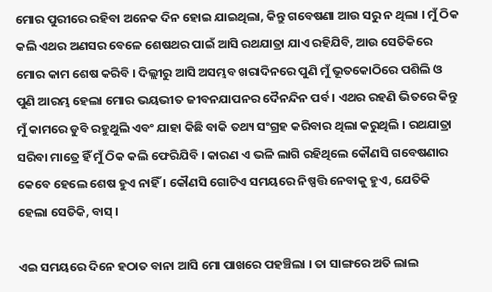ମୋର ପୁରୀରେ ରହିବା ଅନେକ ଦିନ ହୋଇ ଯାଇଥିଲା, କିନ୍ତୁ ଗବେଷଣା ଆଉ ସରୁ ନ ଥିଲା । ମୁଁ ଠିକ କଲି ଏଥର ଅଣସର ବେଳେ ଶେଷଥର ପାଇଁ ଆସି ରଥଯାତ୍ରା ଯାଏ ରହିଯିବି, ଆଉ ସେତିକିରେ ମୋର କାମ ଶେଷ କରିବି । ଦିଲ୍ଲୀରୁ ଆସି ଅସମ୍ଭବ ଖରାଦିନରେ ପୁଣି ମୁଁ ଭୂତକୋଠିରେ ପଶିଲି ଓ ପୁଣି ଆରମ୍ଭ ହେଲା ମୋର ଭୟଭୀତ ଜୀବନଯାପନର ଦୈନନ୍ଦିନ ପର୍ବ । ଏଥର ରହଣି ଭିତରେ କିନ୍ତୁ ମୁଁ କାମରେ ଡୁବି ରହୁଥୁଲି ଏବଂ ଯାହା କିଛି ବାକି ତଥ୍ୟ ସଂଗ୍ରହ କରିବାର ଥିଲା କରୁଥିଲି । ରଥଯାତ୍ରା ସରିବା ମାତ୍ରେ ହିଁ ମୁଁ ଠିକ କଲି ଫେରିଯିବି । କାରଣ ଏ ଭଳି ଲାଗି ରହିଥିଲେ କୌଣସି ଗବେଷଣାର କେବେ ହେଲେ ଶେଷ ହୁଏ ନାହିଁ । କୌଣସି ଗୋଟିଏ ସମୟରେ ନିଷ୍ପତ୍ତି ନେବାକୁ ହୁଏ, ଯେତିକି ହେଲା ସେତିକି, ବାସ୍ ।

ଏଇ ସମୟରେ ଦିନେ ହଠାତ ବାନା ଆସି ମୋ ପାଖରେ ପହଞ୍ଚିଲା । ତା ସାଙ୍ଗରେ ଅତି ଲାଲ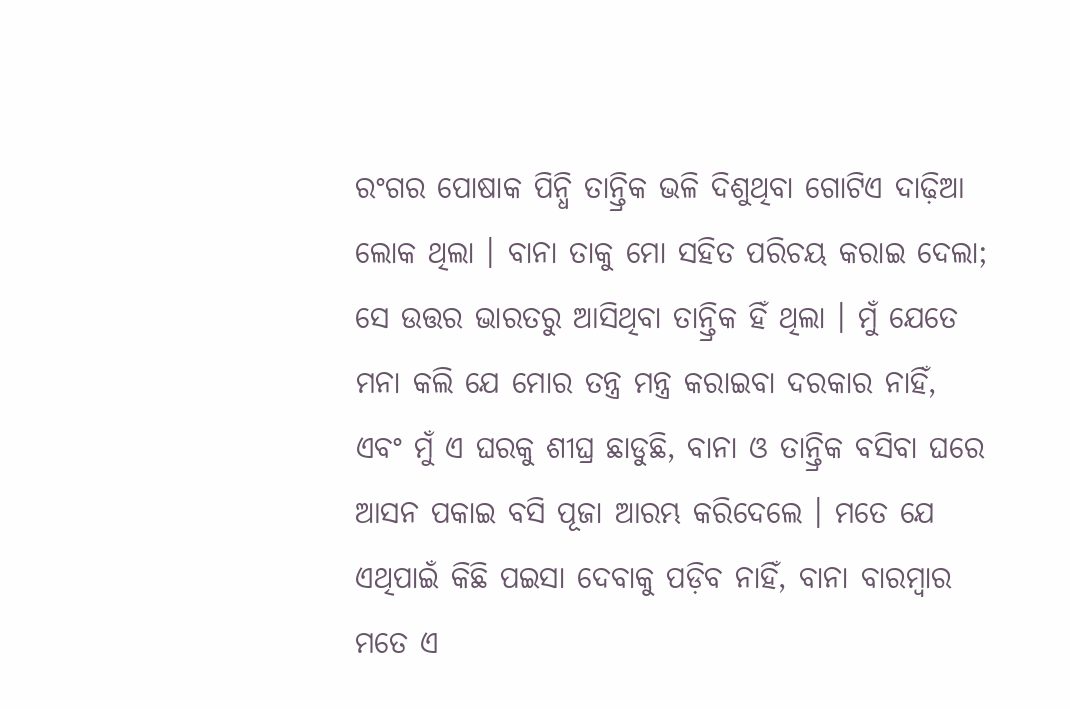ରଂଗର ପୋଷାକ ପିନ୍ଧି ତାନ୍ତ୍ରିକ ଭଳି ଦିଶୁଥିବା ଗୋଟିଏ ଦାଢ଼ିଆ ଲୋକ ଥିଲା । ବାନା ତାକୁ ମୋ ସହିତ ପରିଚୟ କରାଇ ଦେଲା; ସେ ଉତ୍ତର ଭାରତରୁ ଆସିଥିବା ତାନ୍ତ୍ରିକ ହିଁ ଥିଲା । ମୁଁ ଯେତେ ମନା କଲି ଯେ ମୋର ତନ୍ତ୍ର ମନ୍ତ୍ର କରାଇବା ଦରକାର ନାହିଁ, ଏବଂ ମୁଁ ଏ ଘରକୁ ଶୀଘ୍ର ଛାଡୁଛି, ବାନା ଓ ତାନ୍ତ୍ରିକ ବସିବା ଘରେ ଆସନ ପକାଇ ବସି ପୂଜା ଆରମ୍ଭ କରିଦେଲେ । ମତେ ଯେ ଏଥିପାଇଁ କିଛି ପଇସା ଦେବାକୁ ପଡ଼ିବ ନାହିଁ, ବାନା ବାରମ୍ବାର ମତେ ଏ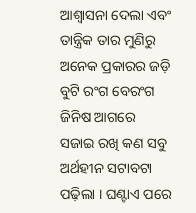ଆଶ୍ୱାସନା ଦେଲା ଏବଂ ତାନ୍ତ୍ରିକ ତାର ମୁଣିରୁ ଅନେକ ପ୍ରକାରର ଜଡ଼ି ବୁଟି ରଂଗ ବେରଂଗ ଜିନିଷ ଆଗରେ ସଜାଇ ରଖି କଣ ସବୁ ଅର୍ଥହୀନ ସଟାବଟା ପଢ଼ିଲା । ଘଣ୍ଟାଏ ପରେ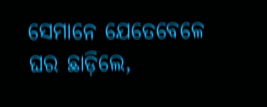ସେମାନେ ଯେତେବେଳେ ଘର ଛାଡ଼ିଲେ,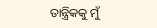ତାନ୍ତ୍ରିକକୁ ମୁଁ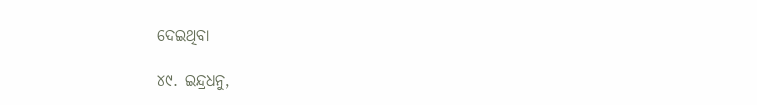ଦେଇଥିବା

୪୯. ଇନ୍ଦ୍ରଧନୁ,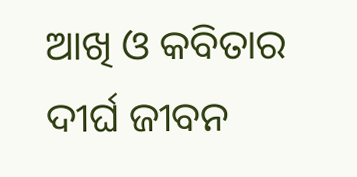ଆଖି ଓ କବିତାର ଦୀର୍ଘ ଜୀବନ